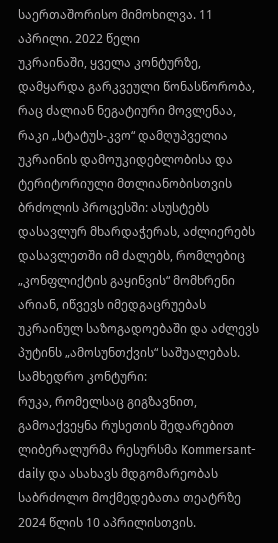საერთაშორისო მიმოხილვა. 11 აპრილი. 2022 წელი
უკრაინაში, ყველა კონტურზე, დამყარდა გარკვეული წონასწორობა, რაც ძალიან ნეგატიური მოვლენაა, რაკი „სტატუს-კვო“ დამღუპველია უკრაინის დამოუკიდებლობისა და ტერიტორიული მთლიანობისთვის ბრძოლის პროცესში: ასუსტებს დასავლურ მხარდაჭერას, აძლიერებს დასავლეთში იმ ძალებს, რომლებიც „კონფლიქტის გაყინვის“ მომხრენი არიან, იწვევს იმედგაცრუებას უკრაინულ საზოგადოებაში და აძლევს პუტინს „ამოსუნთქვის“ საშუალებას.
სამხედრო კონტური:
რუკა, რომელსაც გიგზავნით, გამოაქვეყნა რუსეთის შედარებით ლიბერალურმა რესურსმა Kommersant-daily და ასახავს მდგომარეობას საბრძოლო მოქმედებათა თეატრზე 2024 წლის 10 აპრილისთვის.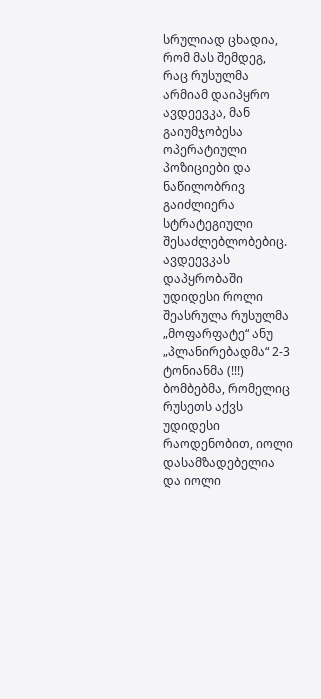სრულიად ცხადია, რომ მას შემდეგ, რაც რუსულმა არმიამ დაიპყრო ავდეევკა, მან გაიუმჯობესა ოპერატიული პოზიციები და ნაწილობრივ გაიძლიერა სტრატეგიული შესაძლებლობებიც.
ავდეევკას დაპყრობაში უდიდესი როლი შეასრულა რუსულმა „მოფარფატე“ ანუ „პლანირებადმა“ 2-3 ტონიანმა (!!!) ბომბებმა, რომელიც რუსეთს აქვს უდიდესი რაოდენობით, იოლი დასამზადებელია და იოლი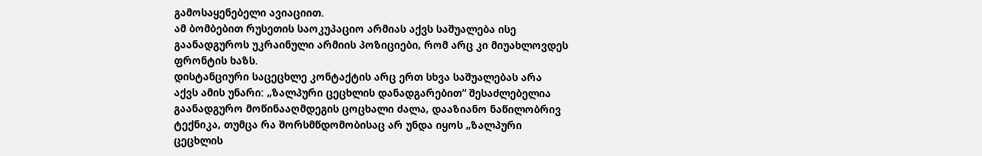გამოსაყენებელი ავიაციით.
ამ ბომბებით რუსეთის საოკუპაციო არმიას აქვს საშუალება ისე გაანადგუროს უკრაინული არმიის პოზიციები, რომ არც კი მიუახლოვდეს ფრონტის ხაზს.
დისტანციური საცეცხლე კონტაქტის არც ერთ სხვა საშუალებას არა აქვს ამის უნარი: „ზალპური ცეცხლის დანადგარებით“ შესაძლებელია გაანადგურო მოწინააღმდეგის ცოცხალი ძალა, დააზიანო ნაწილობრივ ტექნიკა, თუმცა რა შორსმწდომობისაც არ უნდა იყოს „ზალპური ცეცხლის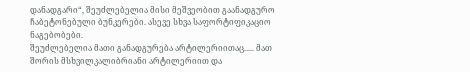დანადგარი“, შეუძლებელია მისი მეშვეობით გაანადგურო ჩაბეტონებული ბუნკერები. ასევე სხვა საფორტიფიკაციო ნაგებობები.
შეუძლებელია მათი განადგურება არტილერიითაც..... მათ შორის მსხვილკალიბრიანი არტილერიით და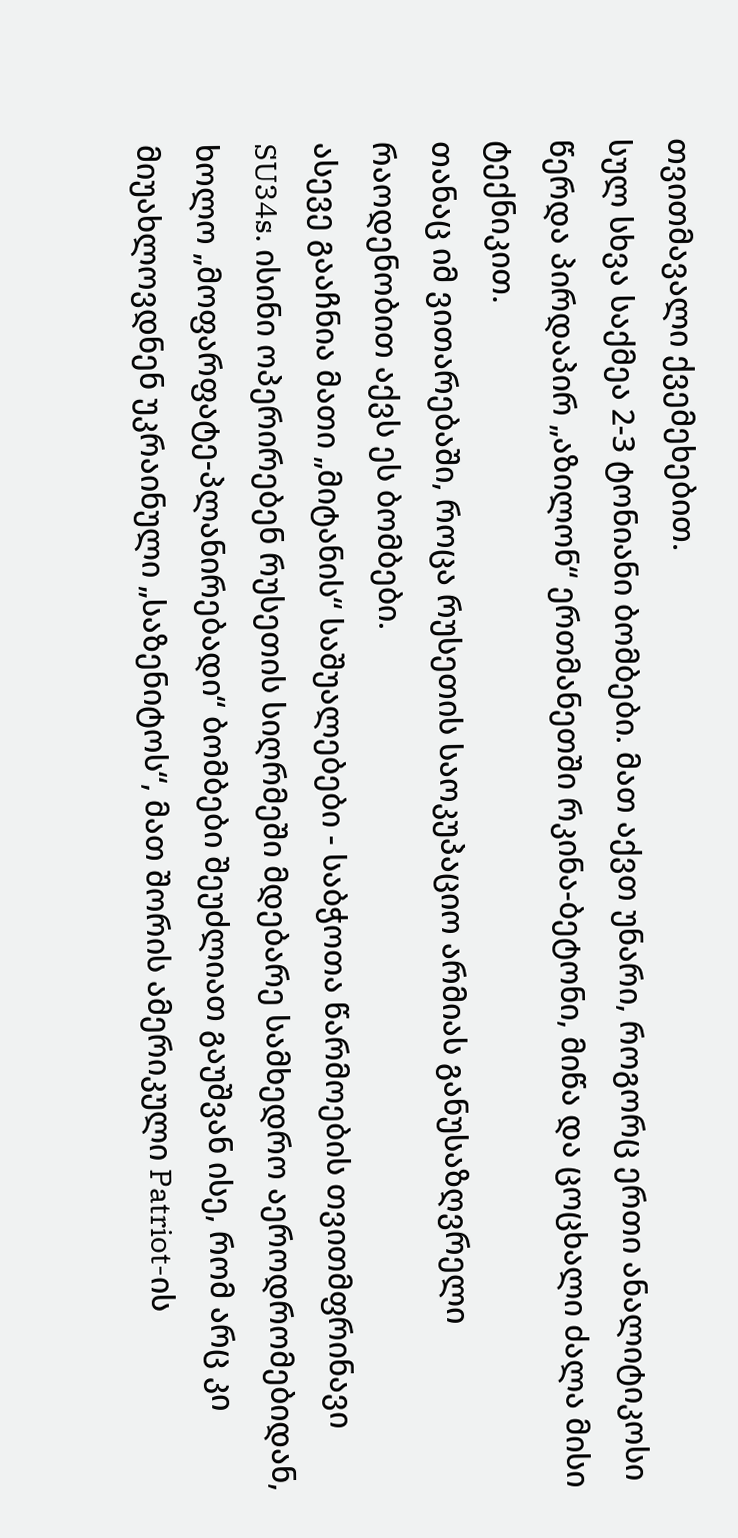თვითმავალი ქვემეხებით.
სულ სხვა საქმეა 2-3 ტონიანი ბომბები. მათ აქვთ უნარი, როგორც ერთი ანალიტიკოსი წერდა პირდაპირ „აზილონ“ ერთმანეთში რკინა-ბეტონი, მიწა და ცოცხალი ძალა მისი ტექნიკით.
თანაც იმ ვითარებაში, როცა რუსეთის საოკუპაციო არმიას განუსაზღვრელი რაოდენობით აქვს ეს ბომბები.
ასევე გააჩნია მათი „მიტანის“ საშუალებები - საბჭოთა წარმოების თვითმფრინავი SU34s. ისინი ოპერირებენ რუსეთის სიღრმეში მდებარე სამხედრო აეროდრომებიდან, ხოლო „მოფარფატე-პლანირებადი“ ბომბები შეუძლიათ გაუშვან ისე, რომ არც კი მიუახლოვდნენ უკრაინული „საზენიტოს“, მათ შორის ამერიკული Patriot-ის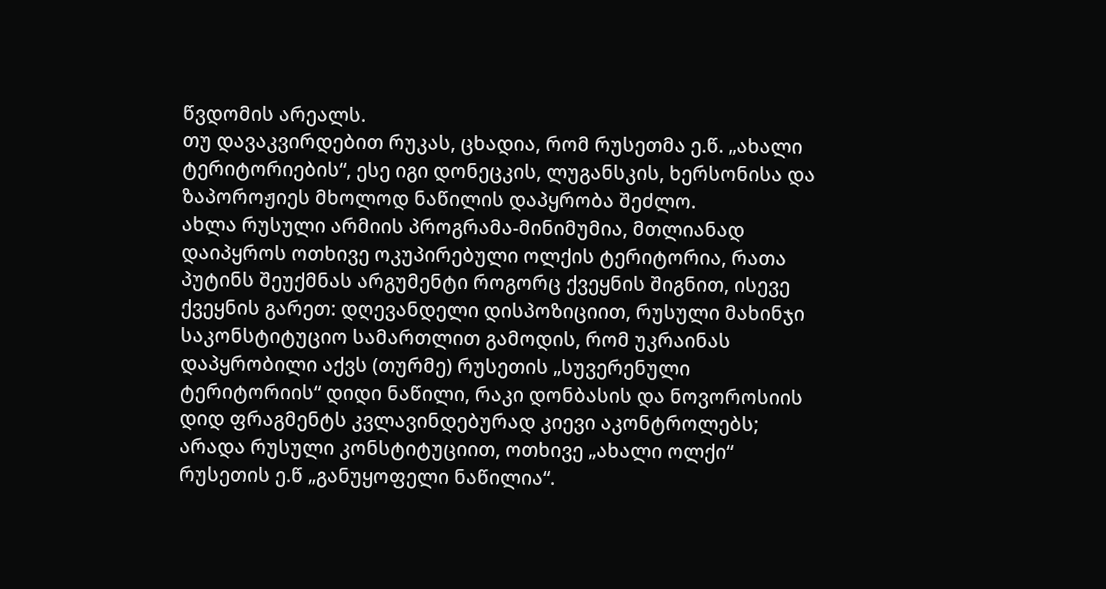წვდომის არეალს.
თუ დავაკვირდებით რუკას, ცხადია, რომ რუსეთმა ე.წ. „ახალი ტერიტორიების“, ესე იგი დონეცკის, ლუგანსკის, ხერსონისა და ზაპოროჟიეს მხოლოდ ნაწილის დაპყრობა შეძლო.
ახლა რუსული არმიის პროგრამა-მინიმუმია, მთლიანად დაიპყროს ოთხივე ოკუპირებული ოლქის ტერიტორია, რათა პუტინს შეუქმნას არგუმენტი როგორც ქვეყნის შიგნით, ისევე ქვეყნის გარეთ: დღევანდელი დისპოზიციით, რუსული მახინჯი საკონსტიტუციო სამართლით გამოდის, რომ უკრაინას დაპყრობილი აქვს (თურმე) რუსეთის „სუვერენული ტერიტორიის“ დიდი ნაწილი, რაკი დონბასის და ნოვოროსიის დიდ ფრაგმენტს კვლავინდებურად კიევი აკონტროლებს; არადა რუსული კონსტიტუციით, ოთხივე „ახალი ოლქი“ რუსეთის ე.წ „განუყოფელი ნაწილია“.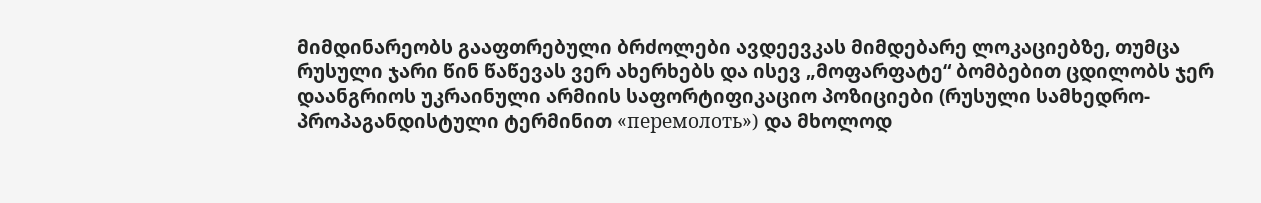მიმდინარეობს გააფთრებული ბრძოლები ავდეევკას მიმდებარე ლოკაციებზე, თუმცა რუსული ჯარი წინ წაწევას ვერ ახერხებს და ისევ „მოფარფატე“ ბომბებით ცდილობს ჯერ დაანგრიოს უკრაინული არმიის საფორტიფიკაციო პოზიციები (რუსული სამხედრო-პროპაგანდისტული ტერმინით «перемолоть») და მხოლოდ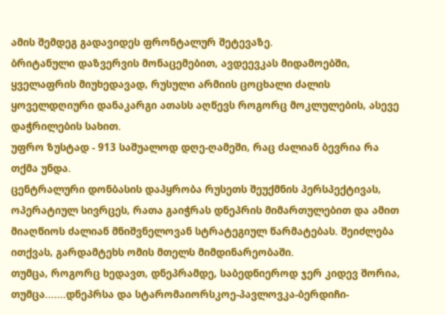ამის შემდეგ გადავიდეს ფრონტალურ შეტევაზე.
ბრიტანული დაზვერვის მონაცემებით, ავდეევკას მიდამოებში, ყველაფრის მიუხედავად, რუსული არმიის ცოცხალი ძალის ყოველდღიური დანაკარგი ათასს აღწევს როგორც მოკლულების, ასევე დაჭრილების სახით.
უფრო ზუსტად - 913 საშუალოდ დღე-ღამეში, რაც ძალიან ბევრია რა თქმა უნდა.
ცენტრალური დონბასის დაპყრობა რუსეთს შეუქმნის პერსპექტივას, ოპერატიულ სივრცეს, რათა გაიჭრას დნეპრის მიმართულებით და ამით მიაღწიოს ძალიან მნიშვნელოვან სტრატეგიულ წარმატებას. შეიძლება ითქვას, გარდამტეხს ომის მთელს მიმდინარეობაში.
თუმცა, როგორც ხედავთ, დნეპრამდე, საბედნიეროდ ჯერ კიდევ შორია, თუმცა.......დნეპრსა და სტარომაიორსკოე-პავლოვკა-ბერდიჩი-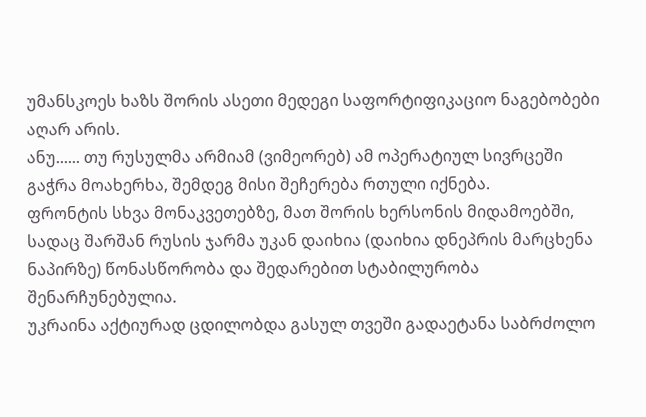უმანსკოეს ხაზს შორის ასეთი მედეგი საფორტიფიკაციო ნაგებობები აღარ არის.
ანუ...... თუ რუსულმა არმიამ (ვიმეორებ) ამ ოპერატიულ სივრცეში გაჭრა მოახერხა, შემდეგ მისი შეჩერება რთული იქნება.
ფრონტის სხვა მონაკვეთებზე, მათ შორის ხერსონის მიდამოებში, სადაც შარშან რუსის ჯარმა უკან დაიხია (დაიხია დნეპრის მარცხენა ნაპირზე) წონასწორობა და შედარებით სტაბილურობა შენარჩუნებულია.
უკრაინა აქტიურად ცდილობდა გასულ თვეში გადაეტანა საბრძოლო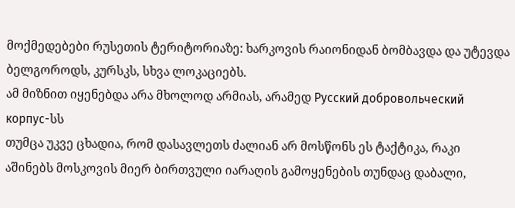მოქმედებები რუსეთის ტერიტორიაზე: ხარკოვის რაიონიდან ბომბავდა და უტევდა ბელგოროდს, კურსკს, სხვა ლოკაციებს.
ამ მიზნით იყენებდა არა მხოლოდ არმიას, არამედ Русский добровольческий корпус-სს
თუმცა უკვე ცხადია, რომ დასავლეთს ძალიან არ მოსწონს ეს ტაქტიკა, რაკი აშინებს მოსკოვის მიერ ბირთვული იარაღის გამოყენების თუნდაც დაბალი,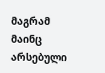მაგრამ მაინც არსებული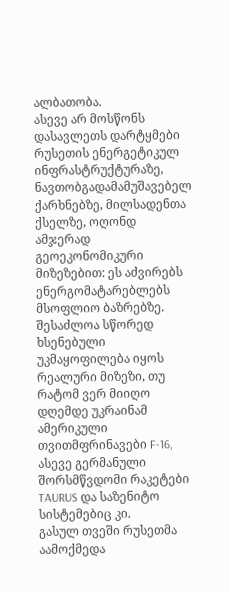ალბათობა.
ასევე არ მოსწონს დასავლეთს დარტყმები რუსეთის ენერგეტიკულ ინფრასტრუქტურაზე, ნავთობგადამამუშავებელ ქარხნებზე, მილსადენთა ქსელზე, ოღონდ ამჯერად გეოეკონომიკური მიზეზებით: ეს აძვირებს ენერგომატარებლებს მსოფლიო ბაზრებზე.
შესაძლოა სწორედ ხსენებული უკმაყოფილება იყოს რეალური მიზეზი, თუ რატომ ვერ მიიღო დღემდე უკრაინამ ამერიკული თვითმფრინავები F-16, ასევე გერმანული შორსმწვდომი რაკეტები TAURUS და საზენიტო სისტემებიც კი.
გასულ თვეში რუსეთმა აამოქმედა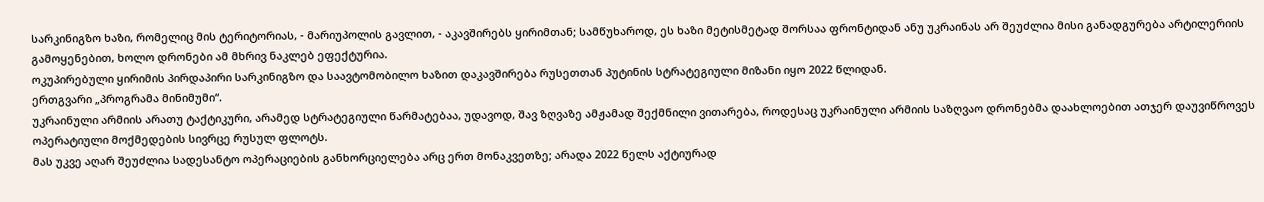სარკინიგზო ხაზი, რომელიც მის ტერიტორიას, - მარიუპოლის გავლით, - აკავშირებს ყირიმთან; სამწუხაროდ, ეს ხაზი მეტისმეტად შორსაა ფრონტიდან ანუ უკრაინას არ შეუძლია მისი განადგურება არტილერიის გამოყენებით, ხოლო დრონები ამ მხრივ ნაკლებ ეფექტურია.
ოკუპირებული ყირიმის პირდაპირი სარკინიგზო და საავტომობილო ხაზით დაკავშირება რუსეთთან პუტინის სტრატეგიული მიზანი იყო 2022 წლიდან.
ერთგვარი „პროგრამა მინიმუმი“.
უკრაინული არმიის არათუ ტაქტიკური, არამედ სტრატეგიული წარმატებაა, უდავოდ, შავ ზღვაზე ამჟამად შექმნილი ვითარება, როდესაც უკრაინული არმიის საზღვაო დრონებმა დაახლოებით ათჯერ დაუვიწროვეს ოპერატიული მოქმედების სივრცე რუსულ ფლოტს.
მას უკვე აღარ შეუძლია სადესანტო ოპერაციების განხორციელება არც ერთ მონაკვეთზე; არადა 2022 წელს აქტიურად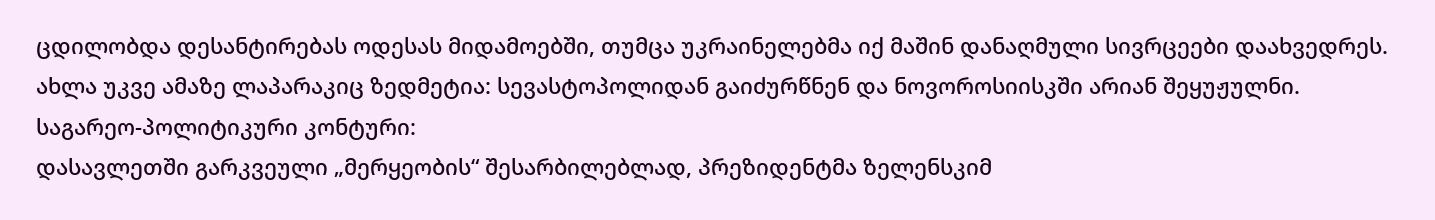ცდილობდა დესანტირებას ოდესას მიდამოებში, თუმცა უკრაინელებმა იქ მაშინ დანაღმული სივრცეები დაახვედრეს.
ახლა უკვე ამაზე ლაპარაკიც ზედმეტია: სევასტოპოლიდან გაიძურწნენ და ნოვოროსიისკში არიან შეყუჟულნი.
საგარეო-პოლიტიკური კონტური:
დასავლეთში გარკვეული „მერყეობის“ შესარბილებლად, პრეზიდენტმა ზელენსკიმ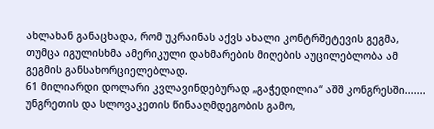ახლახან განაცხადა, რომ უკრაინას აქვს ახალი კონტრშეტევის გეგმა, თუმცა იგულისხმა ამერიკული დახმარების მიღების აუცილებლობა ამ გეგმის განსახორციელებლად.
61 მილიარდი დოლარი კვლავინდებურად „გაჭედილია“ აშშ კონგრესში....... უნგრეთის და სლოვაკეთის წინააღმდეგობის გამო,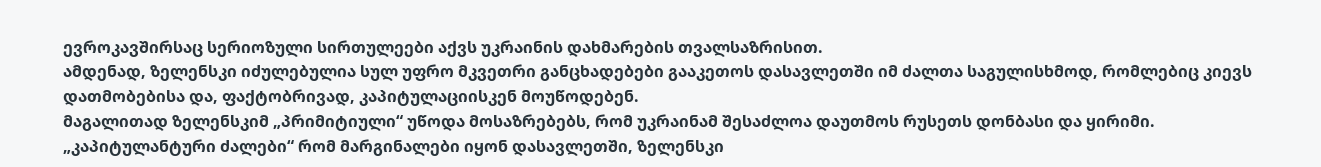ევროკავშირსაც სერიოზული სირთულეები აქვს უკრაინის დახმარების თვალსაზრისით.
ამდენად, ზელენსკი იძულებულია სულ უფრო მკვეთრი განცხადებები გააკეთოს დასავლეთში იმ ძალთა საგულისხმოდ, რომლებიც კიევს დათმობებისა და, ფაქტობრივად, კაპიტულაციისკენ მოუწოდებენ.
მაგალითად ზელენსკიმ „პრიმიტიული“ უწოდა მოსაზრებებს, რომ უკრაინამ შესაძლოა დაუთმოს რუსეთს დონბასი და ყირიმი.
„კაპიტულანტური ძალები“ რომ მარგინალები იყონ დასავლეთში, ზელენსკი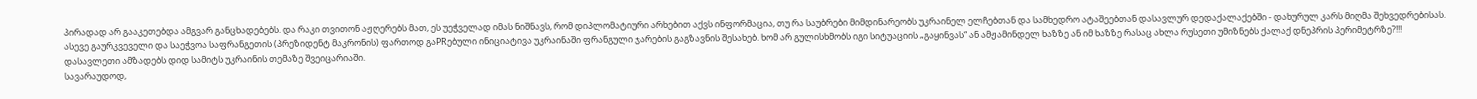პირადად არ გააკეთებდა ამგვარ განცხადებებს. და რაკი თვითონ აჟღერებს მათ, ეს უეჭველად იმას ნიშნავს, რომ დიპლომატიური არხებით აქვს ინფორმაცია, თუ რა საუბრები მიმდინარეობს უკრაინელ ელჩებთან და სამხედრო ატაშეებთან დასავლურ დედაქალაქებში - დახურულ კარს მიღმა შეხვედრებისას.
ასევე გაურკვეველი და საეჭვოა საფრანგეთის (პრეზიდენტ მაკრონის) ფართოდ გაPRებული ინიციატივა უკრაინაში ფრანგული ჯარების გაგზავნის შესახებ. ხომ არ გულისხმობს იგი სიტუაციის „გაყინვას“ ან ამჟამინდელ ხაზზე ან იმ ხაზზე რასაც ახლა რუსეთი უმიზნებს ქალაქ დნეპრის პერიმეტრზე?!!!
დასავლეთი ამზადებს დიდ სამიტს უკრაინის თემაზე შვეიცარიაში.
სავარაუდოდ,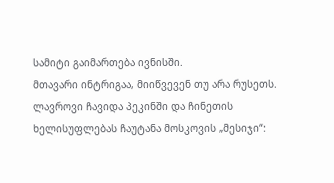სამიტი გაიმართება ივნისში.
მთავარი ინტრიგაა, მიიწვევენ თუ არა რუსეთს.
ლავროვი ჩავიდა პეკინში და ჩინეთის ხელისუფლებას ჩაუტანა მოსკოვის „მესიჯი“: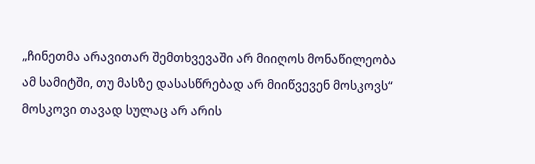„ჩინეთმა არავითარ შემთხვევაში არ მიიღოს მონაწილეობა ამ სამიტში, თუ მასზე დასასწრებად არ მიიწვევენ მოსკოვს“
მოსკოვი თავად სულაც არ არის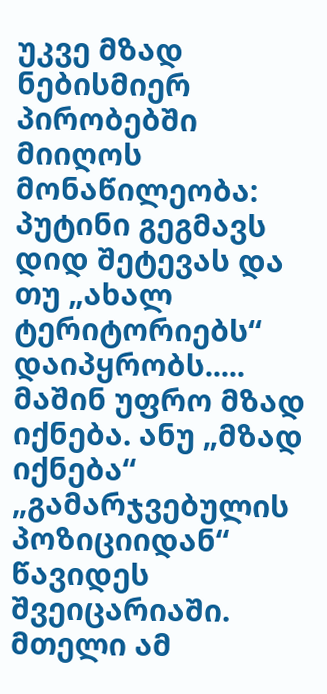უკვე მზად ნებისმიერ პირობებში მიიღოს მონაწილეობა: პუტინი გეგმავს დიდ შეტევას და თუ „ახალ ტერიტორიებს“ დაიპყრობს..... მაშინ უფრო მზად იქნება. ანუ „მზად იქნება“ „გამარჯვებულის პოზიციიდან“ წავიდეს შვეიცარიაში.
მთელი ამ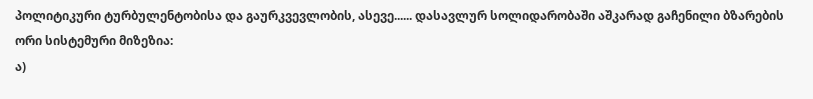პოლიტიკური ტურბულენტობისა და გაურკვევლობის, ასევე...... დასავლურ სოლიდარობაში აშკარად გაჩენილი ბზარების ორი სისტემური მიზეზია:
ა)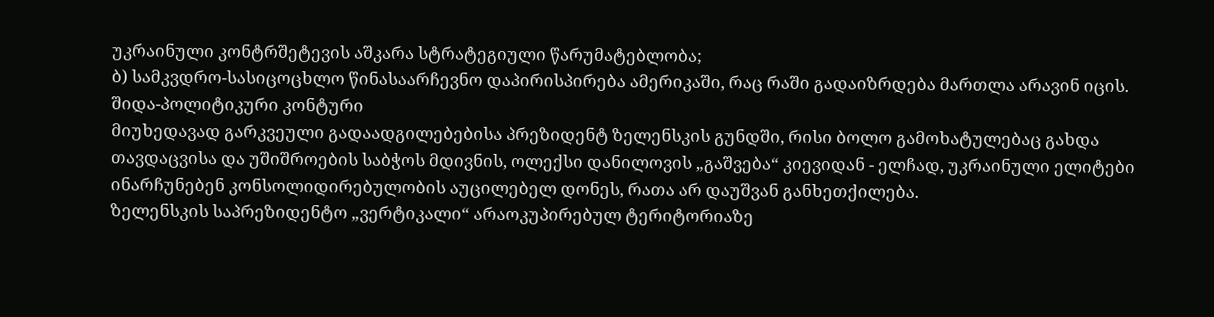უკრაინული კონტრშეტევის აშკარა სტრატეგიული წარუმატებლობა;
ბ) სამკვდრო-სასიცოცხლო წინასაარჩევნო დაპირისპირება ამერიკაში, რაც რაში გადაიზრდება მართლა არავინ იცის.
შიდა-პოლიტიკური კონტური
მიუხედავად გარკვეული გადაადგილებებისა პრეზიდენტ ზელენსკის გუნდში, რისი ბოლო გამოხატულებაც გახდა თავდაცვისა და უშიშროების საბჭოს მდივნის, ოლექსი დანილოვის „გაშვება“ კიევიდან - ელჩად, უკრაინული ელიტები ინარჩუნებენ კონსოლიდირებულობის აუცილებელ დონეს, რათა არ დაუშვან განხეთქილება.
ზელენსკის საპრეზიდენტო „ვერტიკალი“ არაოკუპირებულ ტერიტორიაზე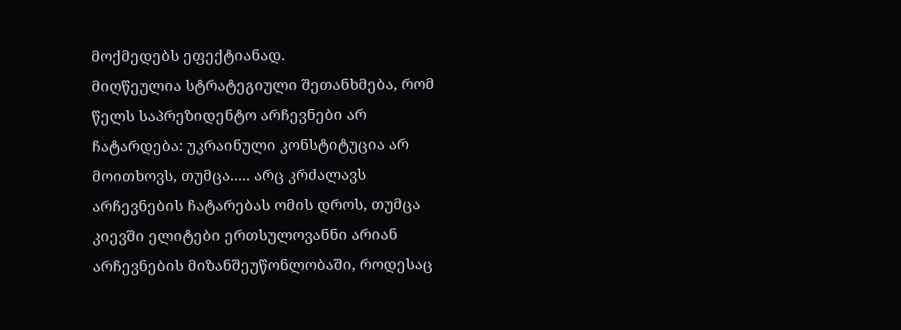მოქმედებს ეფექტიანად.
მიღწეულია სტრატეგიული შეთანხმება, რომ წელს საპრეზიდენტო არჩევნები არ ჩატარდება: უკრაინული კონსტიტუცია არ მოითხოვს, თუმცა..... არც კრძალავს არჩევნების ჩატარებას ომის დროს, თუმცა კიევში ელიტები ერთსულოვანნი არიან არჩევნების მიზანშეუწონლობაში, როდესაც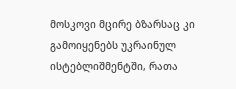მოსკოვი მცირე ბზარსაც კი გამოიყენებს უკრაინულ ისტებლიშმენტში, რათა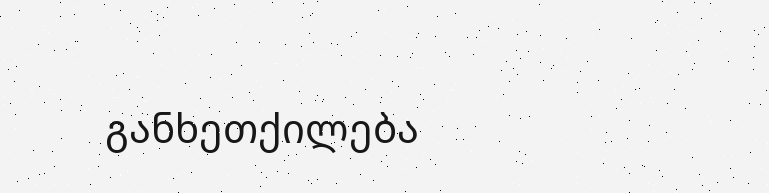განხეთქილება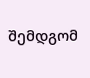შემდგომ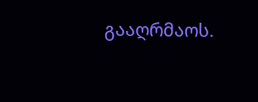გააღრმაოს.